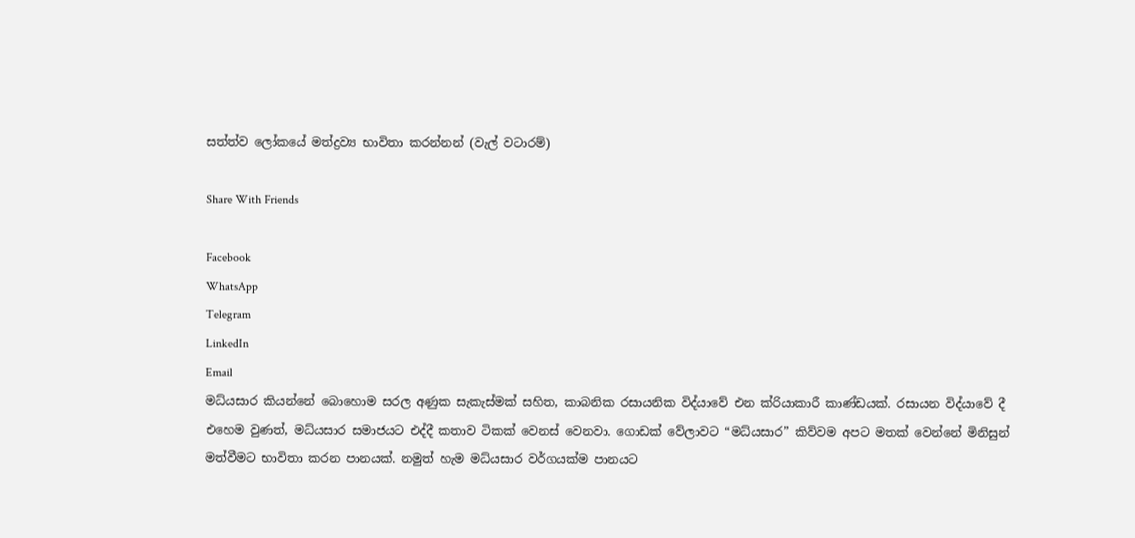සත්ත්ව ලෝකයේ මත්ද්‍රව්‍ය භාවිතා කරන්නන් (වැල් වටාරම්)

Share With Friends

Facebook
WhatsApp
Telegram
LinkedIn
Email
මධ්යසාර කියන්නේ බොහොම සරල අණුක සැකැස්මක් සහිත, කාබනික රසායනික විද්යාවේ එන ක්රියාකාරී කාණ්ඩයක්. රසායන විද්යාවේ දී එහෙම වුණත්, මධ්යසාර සමාජයට එද්දී කතාව ටිකක් වෙනස් වෙනවා. ගොඩක් වේලාවට “මධ්යසාර” කිව්වම අපට මතක් වෙන්නේ මිනිසුන් මත්වීමට භාවිතා කරන පානයක්. නමුත් හැම මධ්යසාර වර්ගයක්ම පානයට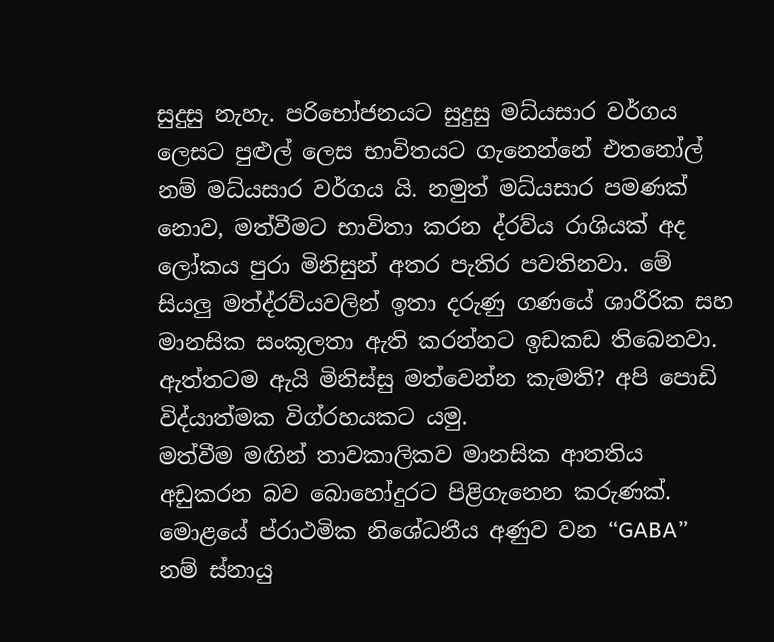සුදුසු නැහැ. පරිභෝජනයට සුදුසු මධ්යසාර වර්ගය ලෙසට පුළුල් ලෙස භාවිතයට ගැනෙන්නේ එතනෝල් නම් මධ්යසාර වර්ගය යි. නමුත් මධ්යසාර පමණක් නොව, මත්වීමට භාවිතා කරන ද්රව්ය රාශියක් අද ලෝකය පුරා මිනිසුන් අතර පැතිර පවතිනවා. මේ සියලු මත්ද්රව්යවලින් ඉතා දරුණු ගණයේ ශාරීරික සහ මානසික සංකූලතා ඇති කරන්නට ඉඩකඩ තිබෙනවා. ඇත්තටම ඇයි මිනිස්සු මත්වෙන්න කැමති? අපි පොඩි විද්යාත්මක විග්රහයකට යමු.
මත්වීම මඟින් තාවකාලිකව මානසික ආතතිය අඩුකරන බව බොහෝදුරට පිළිගැනෙන කරුණක්. මොළයේ ප්රාථමික නිශේධනීය අණුව වන “GABA” නම් ස්නායු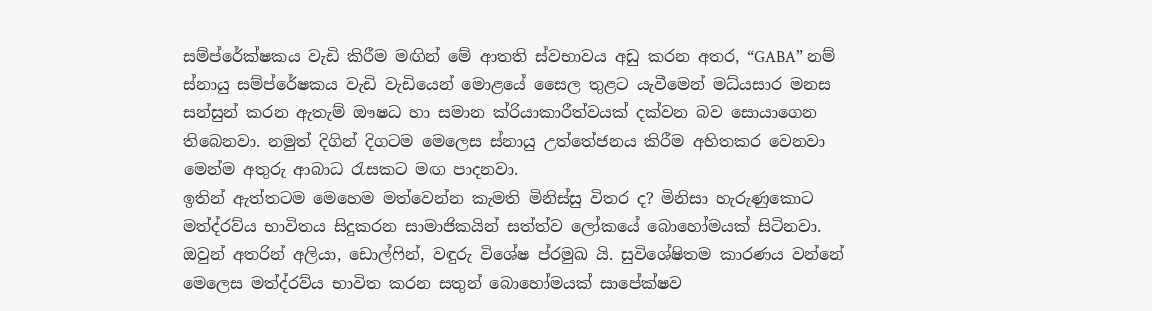සම්ප්රේක්ෂකය වැඩි කිරීම මඟින් මේ ආතති ස්වභාවය අඩු කරන අතර, “GABA” නම් ස්නායු සම්ප්රේෂකය වැඩි වැඩියෙන් මොළයේ සෛල තුළට යැවීමෙන් මධ්යසාර මනස සන්සුන් කරන ඇතැම් ඖෂධ හා සමාන ක්රියාකාරීත්වයක් දක්වන බව සොයාගෙන තිබෙනවා. නමුත් දිගින් දිගටම මෙලෙස ස්නායු උත්තේජනය කිරීම අහිතකර වෙනවා මෙන්ම අතුරු ආබාධ රැසකට මඟ පාදනවා.
ඉතින් ඇත්තටම මෙහෙම මත්වෙන්න කැමති මිනිස්සු විතර ද? මිනිසා හැරුණුකොට මත්ද්රව්ය භාවිතය සිදුකරන සාමාජිකයින් සත්ත්ව ලෝකයේ බොහෝමයක් සිටිනවා. ඔවුන් අතරින් අලියා, ඩොල්ෆින්, වඳුරු විශේෂ ප්රමුඛ යි. සුවිශේෂිතම කාරණය වන්නේ මෙලෙස මත්ද්රව්ය භාවිත කරන සතුන් බොහෝමයක් සාපේක්ෂව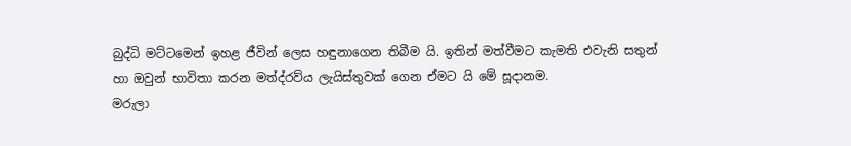බුද්ධි මට්ටමෙන් ඉහළ ජීවින් ලෙස හඳුනාගෙන තිබීම යි. ඉතින් මත්වීමට කැමති එවැනි සතුන් හා ඔවුන් භාවිතා කරන මත්ද්රව්ය ලැයිස්තුවක් ගෙන ඒමට යි මේ සූදානම.
මරුලා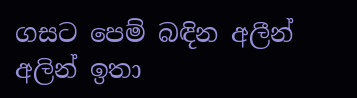ගසට පෙම් බඳින අලීන්
අලින් ඉතා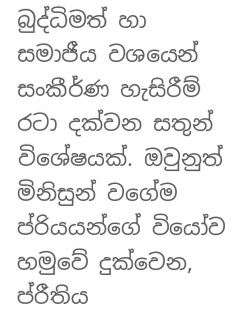බුද්ධිමත් හා සමාජීය වශයෙන් සංකීර්ණ හැසිරීම් රටා දක්වන සතුන් විශේෂයක්. ඔවුනුත් මිනිසුන් වගේම ප්රියයන්ගේ වියෝව හමුවේ දුක්වෙන, ප්රීතිය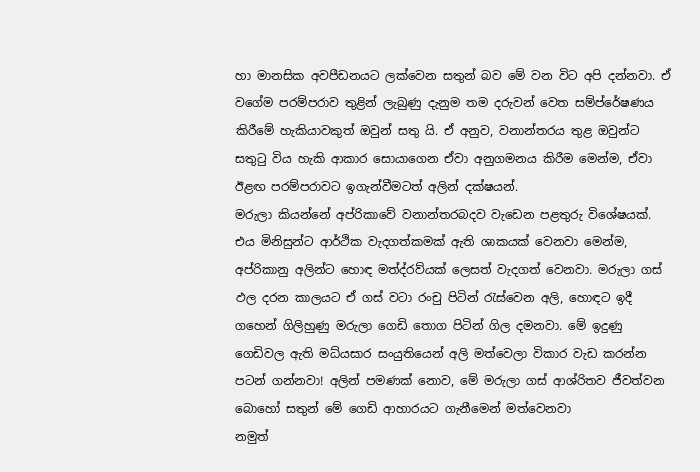හා මානසික අවපීඩනයට ලක්වෙන සතුන් බව මේ වන විට අපි දන්නවා. ඒ වගේම පරම්පරාව තුළින් ලැබුණු දැනුම තම දරුවන් වෙත සම්ප්රේෂණය කිරීමේ හැකියාවකුත් ඔවුන් සතු යි. ඒ අනුව, වනාන්තරය තුළ ඔවුන්ට සතුටු විය හැකි ආකාර සොයාගෙන ඒවා අනුගමනය කිරීම මෙන්ම, ඒවා ඊළඟ පරම්පරාවට ඉගැන්වීමටත් අලින් දක්ෂයන්.
මරුලා කියන්නේ අප්රිකාවේ වනාන්තරබදව වැඩෙන පළතුරු විශේෂයක්. එය මිනිසුන්ට ආර්ථික වැදගත්කමක් ඇති ශාකයක් වෙනවා මෙන්ම, අප්රිකානු අලින්ට හොඳ මත්ද්රව්යක් ලෙසත් වැදගත් වෙනවා. මරුලා ගස් ඵල දරන කාලයට ඒ ගස් වටා රංචු පිටින් රැස්වෙන අලි, හොඳට ඉදී ගහෙන් ගිලිහුණු මරුලා ගෙඩි තොග පිටින් ගිල දමනවා. මේ ඉදුණු ගෙඩිවල ඇති මධ්යසාර සංයුතියෙන් අලි මත්වෙලා විකාර වැඩ කරන්න පටන් ගන්නවා! අලින් පමණක් නොව, මේ මරුලා ගස් ආශ්රිතව ජීවත්වන බොහෝ සතුන් මේ ගෙඩි ආහාරයට ගැනීමෙන් මත්වෙනවා
නමුත්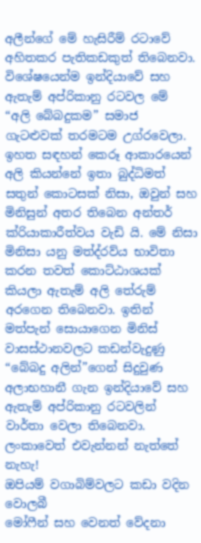අලීන්ගේ මේ හැසිරීම් රටාවේ අහිතකර පැතිකඩකුත් තිබෙනවා. විශේෂයෙන්ම ඉන්දියාවේ සහ ඇතැම් අප්රිකානු රටවල මේ “අලි බේබදුකම” සමාජ ගැටළුවක් තරමටම උග්රවෙලා. ඉහත සඳහන් කෙරූ ආකාරයෙන් අලි කියන්නේ ඉතා බුද්ධිමත් සතුන් කොටසක් නිසා, ඔවුන් සහ මිනිසුන් අතර තිබෙන අන්තර් ක්රියාකාරීත්වය වැඩි යි. මේ නිසා මිනිසා යනු මත්ද්රව්ය භාවිතා කරන තවත් කොට්ඨාශයක් කියලා ඇතැම් අලි තේරුම් අරගෙන තිබෙනවා. ඉතින් මත්පැන් සොයාගෙන මිනිස් වාසස්ථානවලට කඩන්වැදුණු “බේබදු අලින්”ගෙන් සිදුවුණ අලාභහානී ගැන ඉන්දියාවේ සහ ඇතැම් අප්රිකානු රටවලින් වාර්තා වෙලා තිබෙනවා. ලංකාවෙත් එවැන්නන් නැත්තේ නැහැ!
ඔපියම් වගාබිම්වලට කඩා වදින වොලබී
මෝෆීන් සහ වෙනත් වේදනා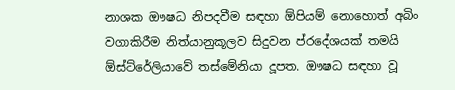නාශක ඖෂධ නිපදවීම සඳහා ඕපියම් නොහොත් අබිං වගාකිරීම නිත්යානුකූලව සිදුවන ප්රදේශයක් තමයි ඕස්ට්රේලියාවේ තස්මේනියා දූපත. ඖෂධ සඳහා වූ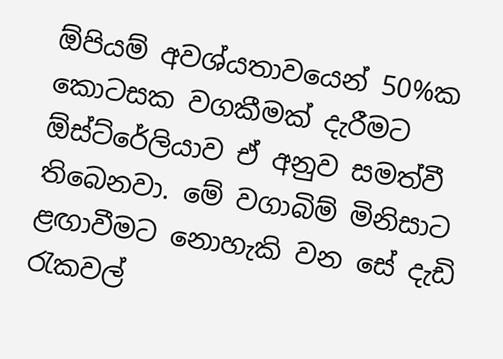ඕපියම් අවශ්යතාවයෙන් 50%ක කොටසක වගකීමක් දැරීමට ඕස්ට්රේලියාව ඒ අනුව සමත්වී තිබෙනවා. මේ වගාබිම් මිනිසාට ළඟාවීමට නොහැකි වන සේ දැඩි රැකවල්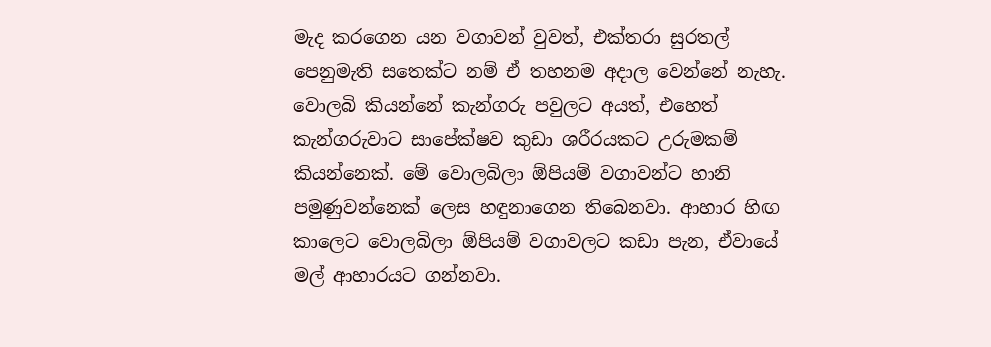මැද කරගෙන යන වගාවන් වුවත්, එක්තරා සුරතල් පෙනුමැති සතෙක්ට නම් ඒ තහනම අදාල වෙන්නේ නැහැ. වොලබි කියන්නේ කැන්ගරු පවුලට අයත්, එහෙත් කැන්ගරුවාට සාපේක්ෂව කුඩා ශරීරයකට උරුමකම් කියන්නෙක්. මේ වොලබිලා ඕපියම් වගාවන්ට හානි පමුණුවන්නෙක් ලෙස හඳුනාගෙන තිබෙනවා. ආහාර හිඟ කාලෙට වොලබිලා ඕපියම් වගාවලට කඩා පැන, ඒවායේ මල් ආහාරයට ගන්නවා.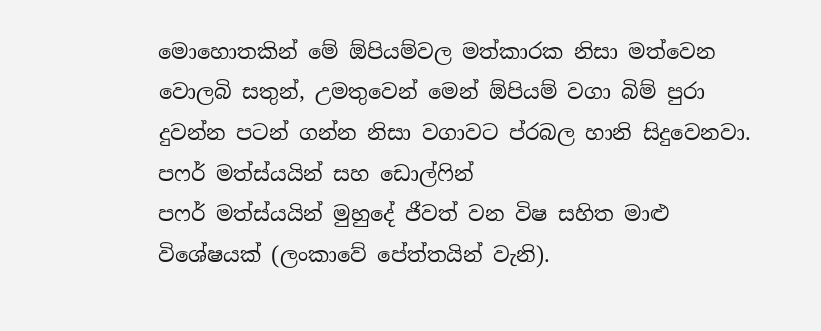මොහොතකින් මේ ඕපියම්වල මත්කාරක නිසා මත්වෙන වොලබි සතුන්, උමතුවෙන් මෙන් ඕපියම් වගා බිම් පුරා දුවන්න පටන් ගන්න නිසා වගාවට ප්රබල හානි සිදුවෙනවා.
පෆර් මත්ස්යයින් සහ ඩොල්ෆින්
පෆර් මත්ස්යයින් මුහුදේ ජීවත් වන විෂ සහිත මාළු විශේෂයක් (ලංකාවේ පේත්තයින් වැනි).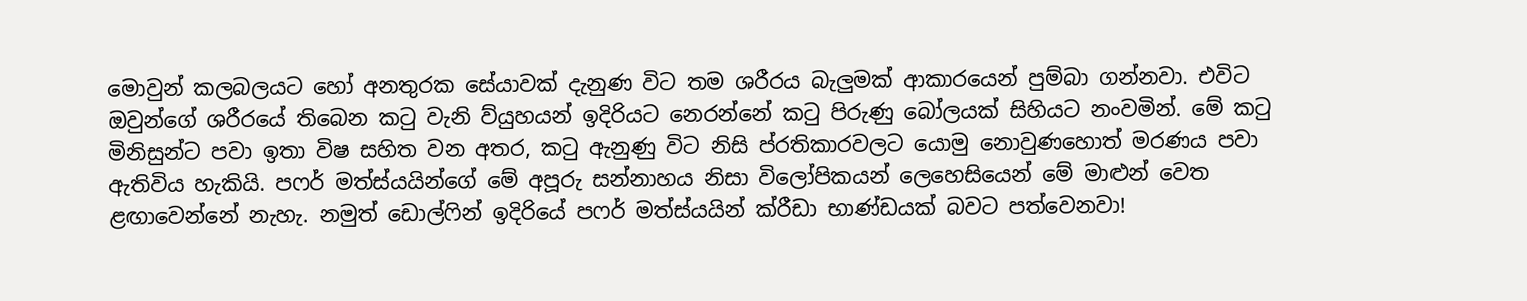මොවුන් කලබලයට හෝ අනතුරක සේයාවක් දැනුණ විට තම ශරීරය බැලුමක් ආකාරයෙන් පුම්බා ගන්නවා. එවිට ඔවුන්ගේ ශරීරයේ තිබෙන කටු වැනි ව්යුහයන් ඉදිරියට නෙරන්නේ කටු පිරුණු බෝලයක් සිහියට නංවමින්. මේ කටු මිනිසුන්ට පවා ඉතා විෂ සහිත වන අතර, කටු ඇනුණු විට නිසි ප්රතිකාරවලට යොමු නොවුණහොත් මරණය පවා ඇතිවිය හැකියි. පෆර් මත්ස්යයින්ගේ මේ අපූරු සන්නාහය නිසා විලෝපිකයන් ලෙහෙසියෙන් මේ මාළුන් වෙත ළඟාවෙන්නේ නැහැ. නමුත් ඩොල්ෆින් ඉදිරියේ පෆර් මත්ස්යයින් ක්රීඩා භාණ්ඩයක් බවට පත්වෙනවා!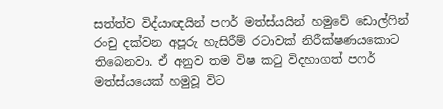සත්ත්ව විද්යාඥයින් පෆර් මත්ස්යයින් හමුවේ ඩොල්ෆින් රංචු දක්වන අපූරු හැසිරීම් රටාවක් නිරීක්ෂණයකොට තිබෙනවා. ඒ අනුව තම විෂ කටු විදහාගත් පෆර් මත්ස්යයෙක් හමුවූ විට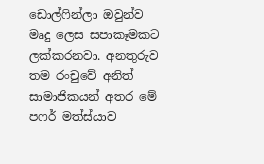ඩොල්ෆින්ලා ඔවුන්ව මෘදු ලෙස සපාකෑමකට ලක්කරනවා. අනතුරුව තම රංචුවේ අනිත් සාමාජිකයන් අතර මේ පෆර් මත්ස්යාව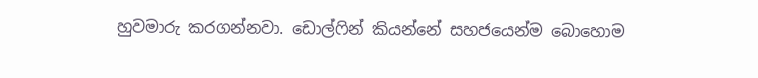හුවමාරු කරගන්නවා. ඩොල්ෆින් කියන්නේ සහජයෙන්ම බොහොම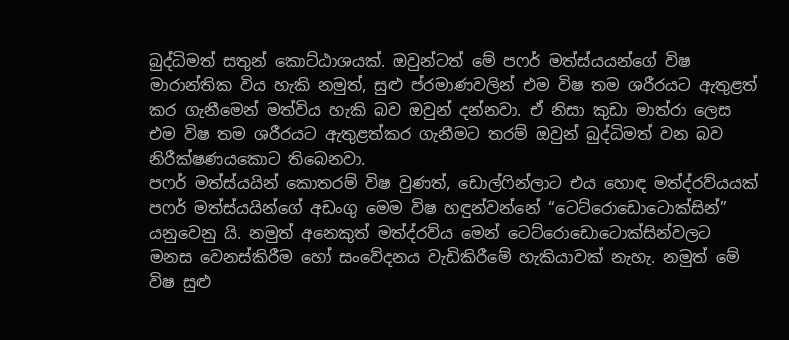බුද්ධිමත් සතුන් කොට්ඨාශයක්. ඔවුන්ටත් මේ පෆර් මත්ස්යයන්ගේ විෂ මාරාන්තික විය හැකි නමුත්, සුළු ප්රමාණවලින් එම විෂ තම ශරීරයට ඇතුළත් කර ගැනීමෙන් මත්විය හැකි බව ඔවුන් දන්නවා. ඒ නිසා කුඩා මාත්රා ලෙස එම විෂ තම ශරීරයට ඇතුළත්කර ගැනීමට තරම් ඔවුන් බුද්ධිමත් වන බව නිරීක්ෂණයකොට තිබෙනවා.
පෆර් මත්ස්යයින් කොතරම් විෂ වුණත්, ඩොල්ෆින්ලාට එය හොඳ මත්ද්රව්යයක්
පෆර් මත්ස්යයින්ගේ අඩංගු මෙම විෂ හඳුන්වන්නේ “ටෙට්රොඩොටොක්සින්” යනුවෙනු යි. නමුත් අනෙකුත් මත්ද්රව්ය මෙන් ටෙට්රොඩොටොක්සින්වලට මනස වෙනස්කිරීම හෝ සංවේදනය වැඩිකිරීමේ හැකියාවක් නැහැ. නමුත් මේ විෂ සුළු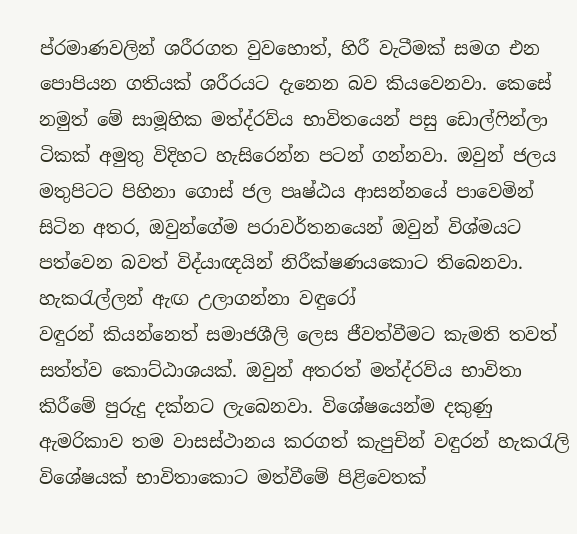ප්රමාණවලින් ශරීරගත වුවහොත්, හිරී වැටීමක් සමග එන පොපියන ගතියක් ශරීරයට දැනෙන බව කියවෙනවා. කෙසේ නමුත් මේ සාමූහික මත්ද්රව්ය භාවිතයෙන් පසු ඩොල්ෆින්ලා ටිකක් අමුතු විදිහට හැසිරෙන්න පටන් ගන්නවා. ඔවුන් ජලය මතුපිටට පිහිනා ගොස් ජල පෘෂ්ඨය ආසන්නයේ පාවෙමින් සිටින අතර, ඔවුන්ගේම පරාවර්තනයෙන් ඔවුන් විශ්මයට පත්වෙන බවත් විද්යාඥයින් නිරීක්ෂණයකොට තිබෙනවා.
හැකරැල්ලන් ඇඟ උලාගන්නා වඳුරෝ
වඳුරන් කියන්නෙත් සමාජශීලි ලෙස ජීවත්වීමට කැමති තවත් සත්ත්ව කොට්ඨාශයක්. ඔවුන් අතරත් මත්ද්රව්ය භාවිතා කිරීමේ පුරුදු දක්නට ලැබෙනවා. විශේෂයෙන්ම දකුණු ඇමරිකාව තම වාසස්ථානය කරගත් කැපුචින් වඳුරන් හැකරැලි විශේෂයක් භාවිතාකොට මත්වීමේ පිළිවෙතක්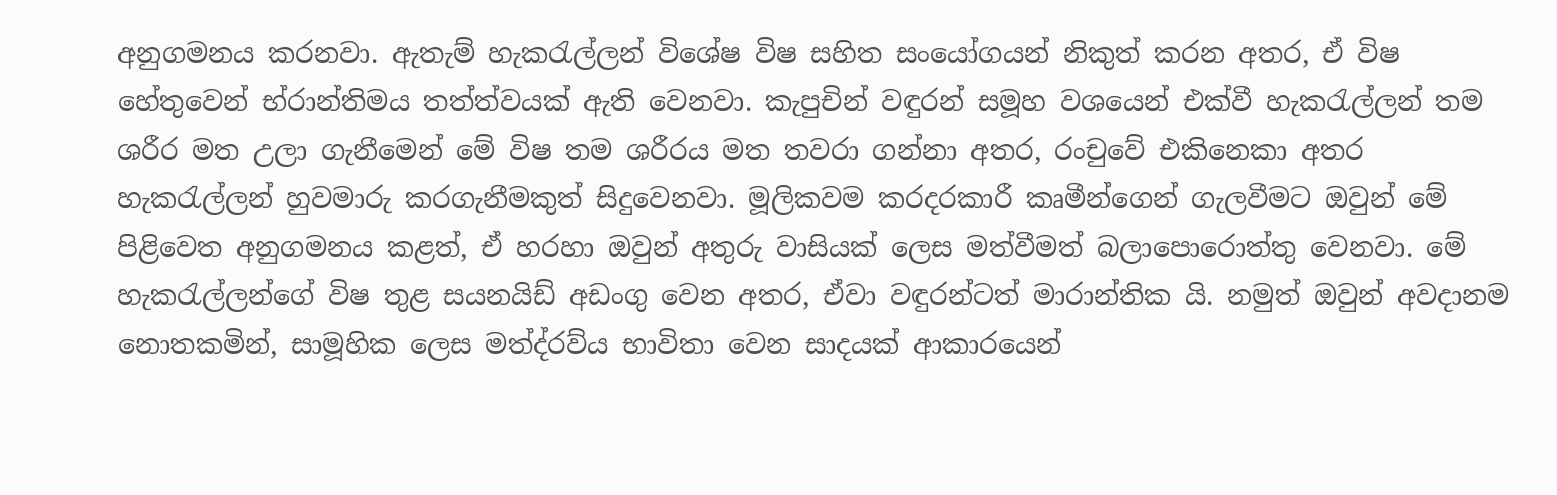අනුගමනය කරනවා. ඇතැම් හැකරැල්ලන් විශේෂ විෂ සහිත සංයෝගයන් නිකුත් කරන අතර, ඒ විෂ හේතුවෙන් භ්රාන්තිමය තත්ත්වයක් ඇති වෙනවා. කැපුචින් වඳුරන් සමූහ වශයෙන් එක්වී හැකරැල්ලන් තම ශරීර මත උලා ගැනීමෙන් මේ විෂ තම ශරීරය මත තවරා ගන්නා අතර, රංචුවේ එකිනෙකා අතර හැකරැල්ලන් හුවමාරු කරගැනීමකුත් සිදුවෙනවා. මූලිකවම කරදරකාරී කෘමීන්ගෙන් ගැලවීමට ඔවුන් මේ පිළිවෙත අනුගමනය කළත්, ඒ හරහා ඔවුන් අතුරු වාසියක් ලෙස මත්වීමත් බලාපොරොත්තු වෙනවා. මේ හැකරැල්ලන්ගේ විෂ තුළ සයනයිඩ් අඩංගු වෙන අතර, ඒවා වඳුරන්ටත් මාරාන්තික යි. නමුත් ඔවුන් අවදානම නොතකමින්, සාමූහික ලෙස මත්ද්රව්ය භාවිතා වෙන සාදයක් ආකාරයෙන්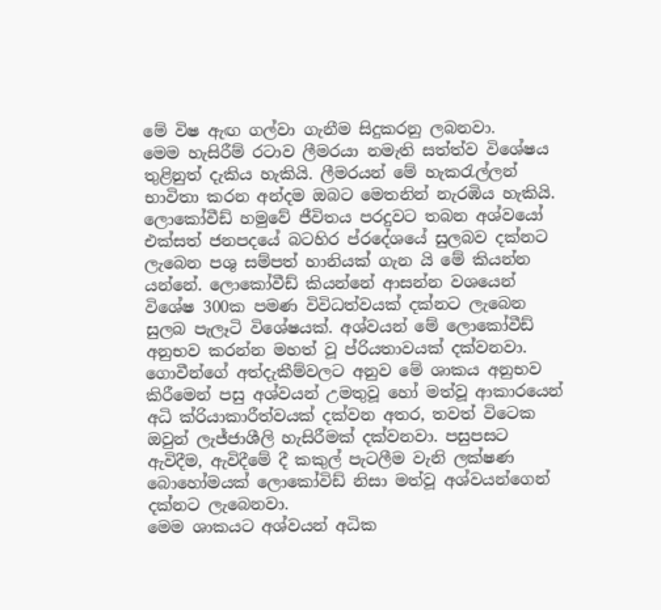මේ විෂ ඇඟ ගල්වා ගැනීම සිදුකරනු ලබනවා.
මෙම හැසිරීම් රටාව ලීමරයා නමැති සත්ත්ව විශේෂය තුළිනුත් දැකිය හැකියි. ලීමරයන් මේ හැකරැල්ලන් භාවිතා කරන අන්දම ඔබට මෙතනින් නැරඹිය හැකියි.
ලොකෝවීඩ් හමුවේ ජීවිතය පරදුවට තබන අශ්වයෝ
එක්සත් ජනපදයේ බටහිර ප්රදේශයේ සුලබව දක්නට ලැබෙන පශු සම්පත් හානියක් ගැන යි මේ කියන්න යන්නේ. ලොකෝවීඩ් කියන්නේ ආසන්න වශයෙන් විශේෂ 300ක පමණ විවිධත්වයක් දක්නට ලැබෙන සුලබ පැලෑටි විශේෂයක්. අශ්වයන් මේ ලොකෝවීඩ් අනුභව කරන්න මහත් වූ ප්රියතාවයක් දක්වනවා. ගොවීන්ගේ අත්දැකීම්වලට අනුව මේ ශාකය අනුභව කිරීමෙන් පසු අශ්වයන් උමතුවූ හෝ මත්වූ ආකාරයෙන් අධි ක්රියාකාරීත්වයක් දක්වන අතර, තවත් විටෙක ඔවුන් ලැජ්ජාශීලි හැසිරීමක් දක්වනවා. පසුපසට ඇවිදීම, ඇවිදීමේ දී කකුල් පැටලීම වැනි ලක්ෂණ බොහෝමයක් ලොකෝවිඩ් නිසා මත්වූ අශ්වයන්ගෙන් දක්නට ලැබෙනවා.
මෙම ශාකයට අශ්වයන් අධික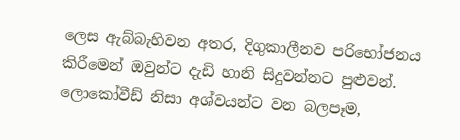ලෙස ඇබ්බැහිවන අතර, දිගුකාලීනව පරිභෝජනය කිරීමෙන් ඔවුන්ට දැඩි හානි සිදුවන්නට පුළුවන්. ලොකෝවීඩ් නිසා අශ්වයන්ට වන බලපෑම,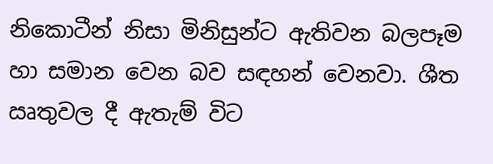නිකොටීන් නිසා මිනිසුන්ට ඇතිවන බලපෑම හා සමාන වෙන බව සඳහන් වෙනවා. ශීත ඍතුවල දී ඇතැම් විට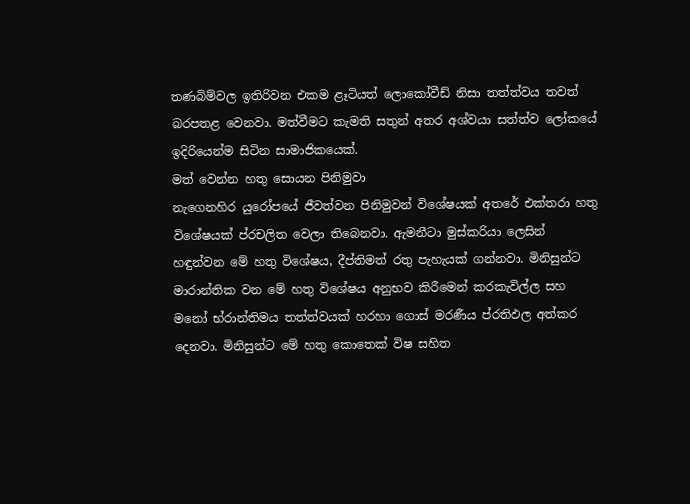තණබිම්වල ඉතිරිවන එකම ළෑටියත් ලොකෝවීඩ් නිසා තත්ත්වය තවත් බරපතළ වෙනවා. මත්වීමට කැමති සතුන් අතර අශ්වයා සත්ත්ව ලෝකයේ ඉදිරියෙන්ම සිටින සාමාජිකයෙක්.
මත් වෙන්න හතු සොයන පිනිමුවා
නැගෙනහිර යුරෝපයේ ජීවත්වන පිනිමුවන් විශේෂයක් අතරේ එක්තරා හතු විශේෂයක් ප්රචලිත වෙලා තිබෙනවා. ඇමනීටා මුස්කරියා ලෙසින් හඳුන්වන මේ හතු විශේෂය, දීප්තිමත් රතු පැහැයක් ගන්නවා. මිනිසුන්ට මාරාන්තික වන මේ හතු විශේෂය අනුභව කිරීමෙන් කරකැවිල්ල සහ මනෝ භ්රාන්තිමය තත්ත්වයක් හරහා ගොස් මරණීය ප්රතිඵල අත්කර දෙනවා. මිනිසුන්ට මේ හතු කොතෙක් විෂ සහිත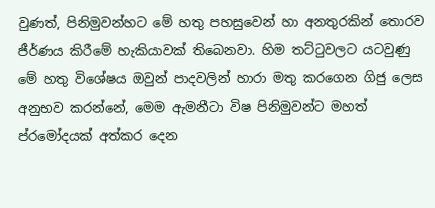වුණත්, පිනිමුවන්හට මේ හතු පහසුවෙන් හා අනතුරකින් තොරව ජීර්ණය කිරීමේ හැකියාවක් තිබෙනවා. හිම තට්ටුවලට යටවුණු මේ හතු විශේෂය ඔවුන් පාදවලින් හාරා මතු කරගෙන ගිජු ලෙස අනුභව කරන්නේ, මෙම ඇමනීටා විෂ පිනිමුවන්ට මහත් ප්රමෝදයක් අත්කර දෙන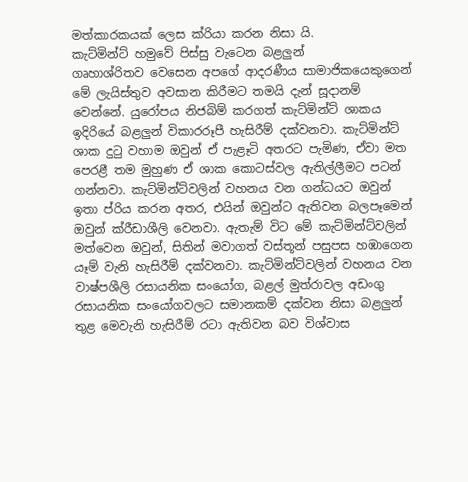මත්කාරකයක් ලෙස ක්රියා කරන නිසා යි.
කැට්මින්ට් හමුවේ පිස්සු වැටෙන බළලුන්
ගෘහාශ්රිතව වෙසෙන අපගේ ආදරණීය සාමාජිකයෙකුගෙන් මේ ලැයිස්තුව අවසාන කිරීමට තමයි දැන් සූදානම් වෙන්නේ. යුරෝපය නිජබිම් කරගත් කැට්මින්ට් ශාකය ඉදිරියේ බළලුන් විකාරරූපී හැසිරීම් දක්වනවා. කැට්මින්ට් ශාක දුටු වහාම ඔවුන් ඒ පැළෑටි අතරට පැමිණ, ඒවා මත පෙරළී තම මුහුණ ඒ ශාක කොටස්වල ඇතිල්ලීමට පටන් ගන්නවා. කැට්මින්ට්වලින් වහනය වන ගන්ධයට ඔවුන් ඉතා ප්රිය කරන අතර, එයින් ඔවුන්ට ඇතිවන බලපෑමෙන් ඔවුන් ක්රීඩාශීලි වෙනවා. ඇතැම් විට මේ කැට්මින්ට්වලින් මත්වෙන ඔවුන්, සිතින් මවාගත් වස්තූන් පසුපස හඹාගෙන යෑම් වැනි හැසිරීම් දක්වනවා. කැට්මින්ට්වලින් වහනය වන වාෂ්පශීලි රසායනික සංයෝග, බළල් මුත්රාවල අඩංගු රසායනික සංයෝගවලට සමානකම් දක්වන නිසා බළලුන් තුළ මෙවැනි හැසිරීම් රටා ඇතිවන බව විශ්වාස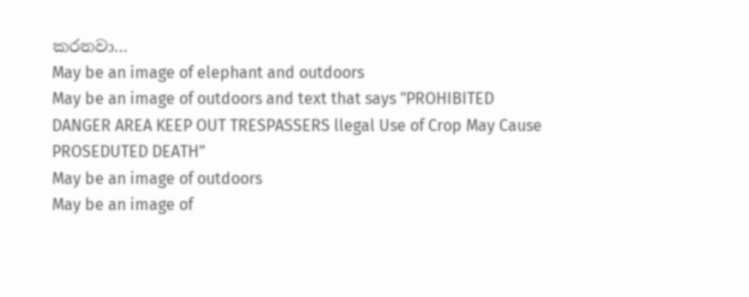කරනවා…
May be an image of elephant and outdoors
May be an image of outdoors and text that says "PROHIBITED DANGER AREA KEEP OUT TRESPASSERS llegal Use of Crop May Cause PROSEDUTED DEATH"
May be an image of outdoors
May be an image of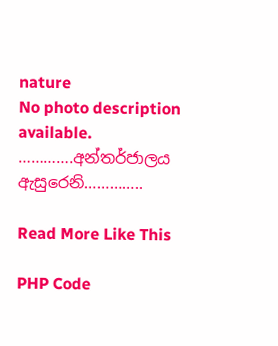nature
No photo description available.
………….අන්තර්ජාලය ඇසුරෙනි…………..

Read More Like This

PHP Code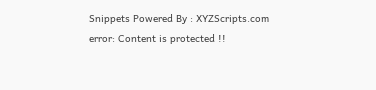Snippets Powered By : XYZScripts.com
error: Content is protected !!